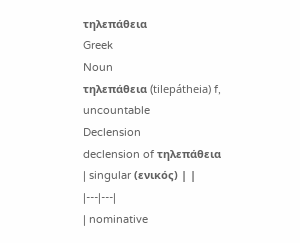τηλεπάθεια
Greek
Noun
τηλεπάθεια (tilepátheia) f, uncountable
Declension
declension of τηλεπάθεια
| singular (ενικός) | |
|---|---|
| nominative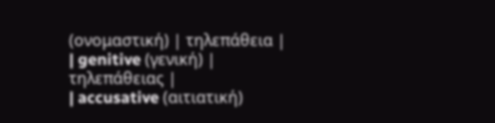(ονομαστική) | τηλεπάθεια |
| genitive (γενική) | τηλεπάθειας |
| accusative (αιτιατική)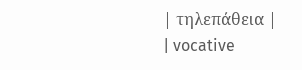| τηλεπάθεια |
| vocative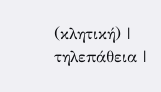(κλητική) | τηλεπάθεια |